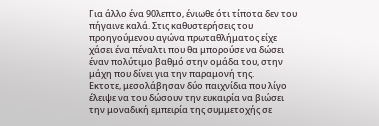Για άλλο ένα 90λεπτο, ένιωθε ότι τίποτα δεν του πήγαινε καλά. Στις καθυστερήσεις του προηγούμενου αγώνα πρωταθλήματος είχε χάσει ένα πέναλτι που θα μπορούσε να δώσει έναν πολύτιμο βαθμό στην ομάδα του, στην μάχη που δίνει για την παραμονή της.
Εκτοτε, μεσολάβησαν δύο παιχνίδια που λίγο έλειψε να του δώσουν την ευκαιρία να βιώσει την μοναδική εμπειρία της συμμετοχής σε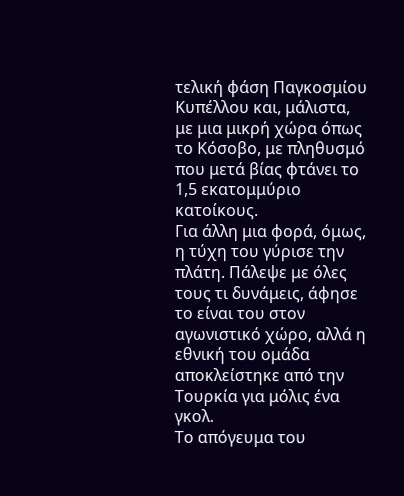τελική φάση Παγκοσμίου Κυπέλλου και, μάλιστα, με μια μικρή χώρα όπως το Κόσοβο, με πληθυσμό που μετά βίας φτάνει το 1,5 εκατομμύριο κατοίκους.
Για άλλη μια φορά, όμως, η τύχη του γύρισε την πλάτη. Πάλεψε με όλες τους τι δυνάμεις, άφησε το είναι του στον αγωνιστικό χώρο, αλλά η εθνική του ομάδα αποκλείστηκε από την Τουρκία για μόλις ένα γκολ.
Το απόγευμα του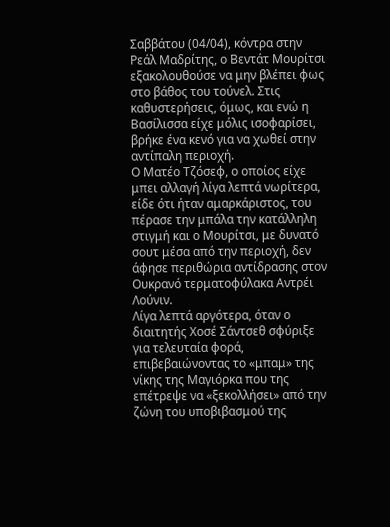Σαββάτου (04/04), κόντρα στην Ρεάλ Μαδρίτης, ο Βεντάτ Μουρίτσι εξακολουθούσε να μην βλέπει φως στο βάθος του τούνελ. Στις καθυστερήσεις, όμως, και ενώ η Βασίλισσα είχε μόλις ισοφαρίσει, βρήκε ένα κενό για να χωθεί στην αντίπαλη περιοχή.
Ο Ματέο Τζόσεφ, ο οποίος είχε μπει αλλαγή λίγα λεπτά νωρίτερα, είδε ότι ήταν αμαρκάριστος, του πέρασε την μπάλα την κατάλληλη στιγμή και ο Μουρίτσι, με δυνατό σουτ μέσα από την περιοχή, δεν άφησε περιθώρια αντίδρασης στον Ουκρανό τερματοφύλακα Αντρέι Λούνιν.
Λίγα λεπτά αργότερα, όταν ο διαιτητής Χοσέ Σάντσεθ σφύριξε για τελευταία φορά, επιβεβαιώνοντας το «μπαμ» της νίκης της Μαγιόρκα που της επέτρεψε να «ξεκολλήσει» από την ζώνη του υποβιβασμού της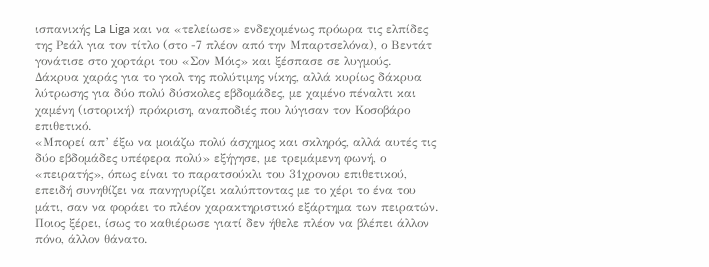ισπανικής La Liga και να «τελείωσε» ενδεχομένως πρόωρα τις ελπίδες της Ρεάλ για τον τίτλο (στο -7 πλέον από την Μπαρτσελόνα), ο Βεντάτ γονάτισε στο χορτάρι του «Σον Μόις» και ξέσπασε σε λυγμούς.
Δάκρυα χαράς για το γκολ της πολύτιμης νίκης, αλλά κυρίως δάκρυα λύτρωσης για δύο πολύ δύσκολες εβδομάδες, με χαμένο πέναλτι και χαμένη (ιστορική) πρόκριση, αναποδιές που λύγισαν τον Κοσοβάρο επιθετικό.
«Μπορεί απ’ έξω να μοιάζω πολύ άσχημος και σκληρός, αλλά αυτές τις δύο εβδομάδες υπέφερα πολύ» εξήγησε, με τρεμάμενη φωνή, ο «πειρατής», όπως είναι το παρατσούκλι του 31χρονου επιθετικού, επειδή συνηθίζει να πανηγυρίζει καλύπτοντας με το χέρι το ένα του μάτι, σαν να φοράει το πλέον χαρακτηριστικό εξάρτημα των πειρατών.
Ποιος ξέρει, ίσως το καθιέρωσε γιατί δεν ήθελε πλέον να βλέπει άλλον πόνο, άλλον θάνατο.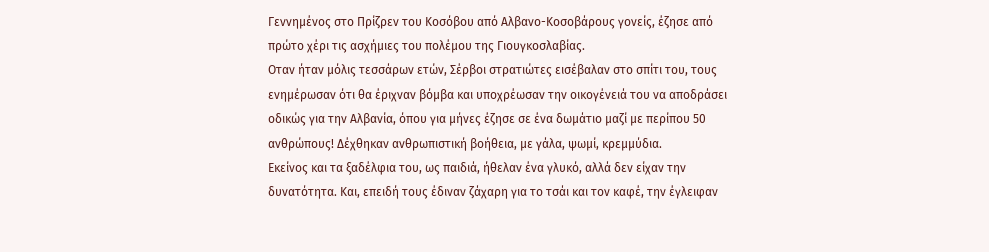Γεννημένος στο Πρίζρεν του Κοσόβου από Αλβανο-Κοσοβάρους γονείς, έζησε από πρώτο χέρι τις ασχήμιες του πολέμου της Γιουγκοσλαβίας.
Οταν ήταν μόλις τεσσάρων ετών, Σέρβοι στρατιώτες εισέβαλαν στο σπίτι του, τους ενημέρωσαν ότι θα έριχναν βόμβα και υποχρέωσαν την οικογένειά του να αποδράσει οδικώς για την Αλβανία, όπου για μήνες έζησε σε ένα δωμάτιο μαζί με περίπου 50 ανθρώπους! Δέχθηκαν ανθρωπιστική βοήθεια, με γάλα, ψωμί, κρεμμύδια.
Εκείνος και τα ξαδέλφια του, ως παιδιά, ήθελαν ένα γλυκό, αλλά δεν είχαν την δυνατότητα. Και, επειδή τους έδιναν ζάχαρη για το τσάι και τον καφέ, την έγλειφαν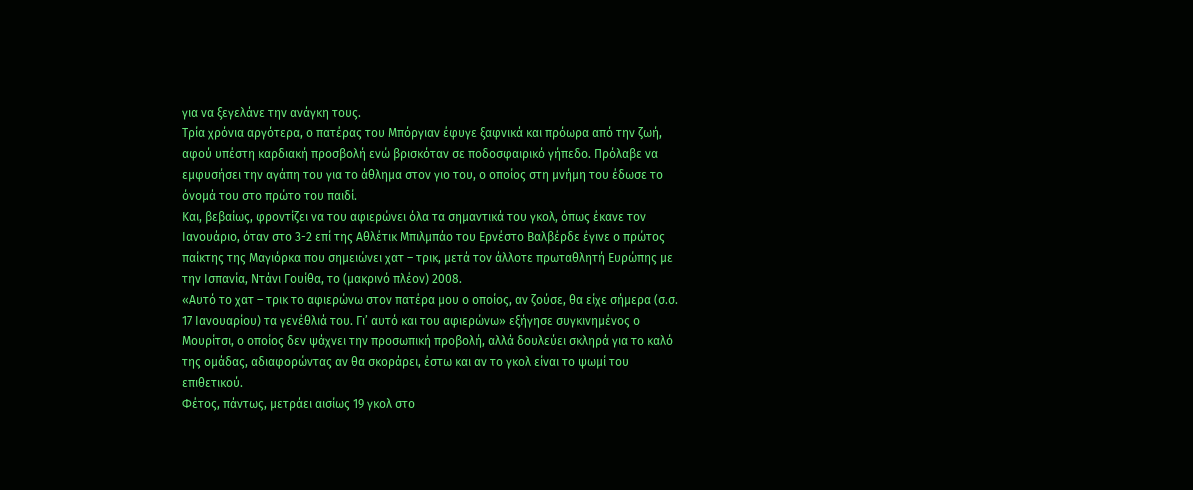για να ξεγελάνε την ανάγκη τους.
Τρία χρόνια αργότερα, ο πατέρας του Μπόργιαν έφυγε ξαφνικά και πρόωρα από την ζωή, αφού υπέστη καρδιακή προσβολή ενώ βρισκόταν σε ποδοσφαιρικό γήπεδο. Πρόλαβε να εμφυσήσει την αγάπη του για το άθλημα στον γιο του, ο οποίος στη μνήμη του έδωσε το όνομά του στο πρώτο του παιδί.
Και, βεβαίως, φροντίζει να του αφιερώνει όλα τα σημαντικά του γκολ, όπως έκανε τον Ιανουάριο, όταν στο 3-2 επί της Αθλέτικ Μπιλμπάο του Ερνέστο Βαλβέρδε έγινε ο πρώτος παίκτης της Μαγιόρκα που σημειώνει χατ – τρικ, μετά τον άλλοτε πρωταθλητή Ευρώπης με την Ισπανία, Ντάνι Γουίθα, το (μακρινό πλέον) 2008.
«Αυτό το χατ – τρικ το αφιερώνω στον πατέρα μου ο οποίος, αν ζούσε, θα είχε σήμερα (σ.σ. 17 Ιανουαρίου) τα γενέθλιά του. Γι’ αυτό και του αφιερώνω» εξήγησε συγκινημένος ο Μουρίτσι, ο οποίος δεν ψάχνει την προσωπική προβολή, αλλά δουλεύει σκληρά για το καλό της ομάδας, αδιαφορώντας αν θα σκοράρει, έστω και αν το γκολ είναι το ψωμί του επιθετικού.
Φέτος, πάντως, μετράει αισίως 19 γκολ στο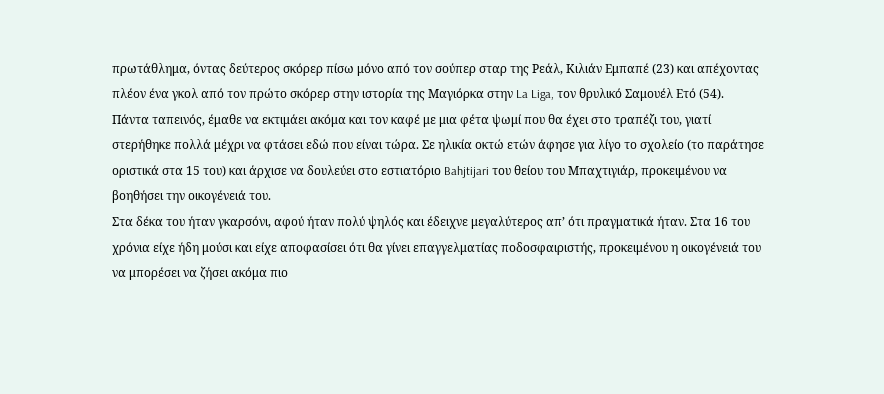πρωτάθλημα, όντας δεύτερος σκόρερ πίσω μόνο από τον σούπερ σταρ της Ρεάλ, Κιλιάν Εμπαπέ (23) και απέχοντας πλέον ένα γκολ από τον πρώτο σκόρερ στην ιστορία της Μαγιόρκα στην La Liga, τον θρυλικό Σαμουέλ Ετό (54).
Πάντα ταπεινός, έμαθε να εκτιμάει ακόμα και τον καφέ με μια φέτα ψωμί που θα έχει στο τραπέζι του, γιατί στερήθηκε πολλά μέχρι να φτάσει εδώ που είναι τώρα. Σε ηλικία οκτώ ετών άφησε για λίγο το σχολείο (το παράτησε οριστικά στα 15 του) και άρχισε να δουλεύει στο εστιατόριο Bahjtijari του θείου του Μπαχτιγιάρ, προκειμένου να βοηθήσει την οικογένειά του.
Στα δέκα του ήταν γκαρσόνι, αφού ήταν πολύ ψηλός και έδειχνε μεγαλύτερος απ’ ότι πραγματικά ήταν. Στα 16 του χρόνια είχε ήδη μούσι και είχε αποφασίσει ότι θα γίνει επαγγελματίας ποδοσφαιριστής, προκειμένου η οικογένειά του να μπορέσει να ζήσει ακόμα πιο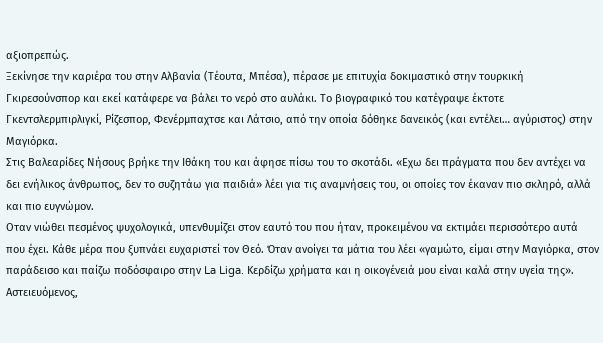αξιοπρεπώς.
Ξεκίνησε την καριέρα του στην Αλβανία (Τέουτα, Μπέσα), πέρασε με επιτυχία δοκιμαστικό στην τουρκική Γκιρεσούνσπορ και εκεί κατάφερε να βάλει το νερό στο αυλάκι. Το βιογραφικό του κατέγραψε έκτοτε Γκεντσλερμπιρλιγκί, Ρίζεσπορ, Φενέρμπαχτσε και Λάτσιο, από την οποία δόθηκε δανεικός (και εντέλει… αγύριστος) στην Μαγιόρκα.
Στις Βαλεαρίδες Νήσους βρήκε την Ιθάκη του και άφησε πίσω του το σκοτάδι. «Εχω δει πράγματα που δεν αντέχει να δει ενήλικος άνθρωπος, δεν το συζητάω για παιδιά» λέει για τις αναμνήσεις του, οι οποίες τον έκαναν πιο σκληρό, αλλά και πιο ευγνώμον.
Οταν νιώθει πεσμένος ψυχολογικά, υπενθυμίζει στον εαυτό του που ήταν, προκειμένου να εκτιμάει περισσότερο αυτά που έχει. Κάθε μέρα που ξυπνάει ευχαριστεί τον Θεό. Όταν ανοίγει τα μάτια του λέει «γαμώτο, είμαι στην Μαγιόρκα, στον παράδεισο και παίζω ποδόσφαιρο στην La Liga. Κερδίζω χρήματα και η οικογένειά μου είναι καλά στην υγεία της».
Αστειευόμενος,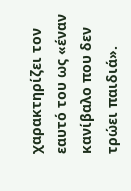χαρακτηρίζει τον εαυτό του ως «έναν κανίβαλο που δεν τρώει παιδιά».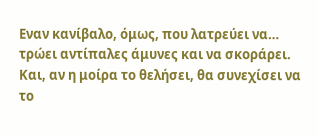Εναν κανίβαλο, όμως, που λατρεύει να… τρώει αντίπαλες άμυνες και να σκοράρει. Και, αν η μοίρα το θελήσει, θα συνεχίσει να το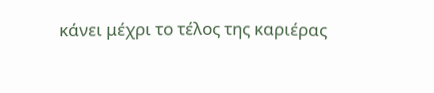κάνει μέχρι το τέλος της καριέρας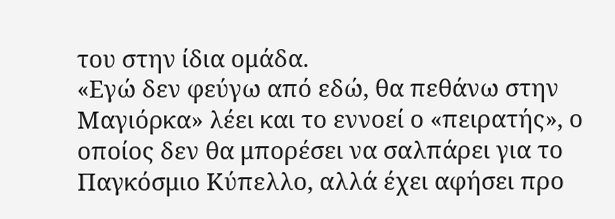του στην ίδια ομάδα.
«Εγώ δεν φεύγω από εδώ, θα πεθάνω στην Μαγιόρκα» λέει και το εννοεί ο «πειρατής», ο οποίος δεν θα μπορέσει να σαλπάρει για το Παγκόσμιο Κύπελλο, αλλά έχει αφήσει προ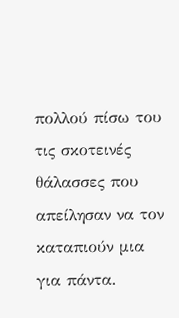πολλού πίσω του τις σκοτεινές θάλασσες που απείλησαν να τον καταπιούν μια για πάντα.